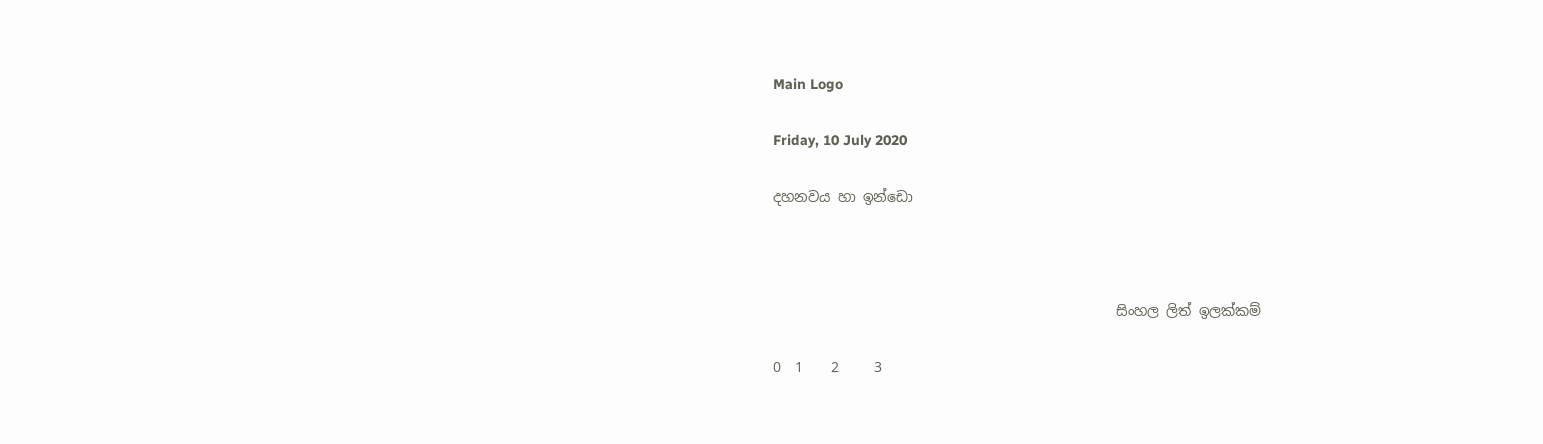Main Logo

Friday, 10 July 2020

දහනවය හා ඉන්ඩො



                                                 සිංහල ලිත් ඉලක්කම්

0  1    2     3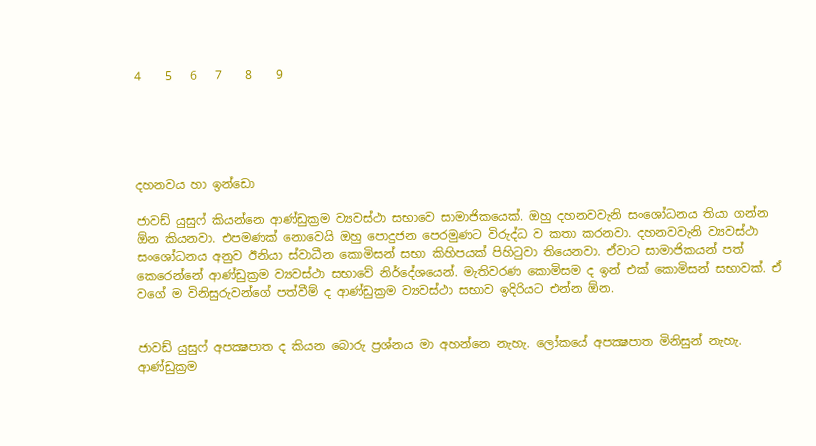4    5   6   7    8    9





දහනවය හා ඉන්ඩො

ජාවඩ් යුසුෆ් කියන්නෙ ආණ්ඩුක්‍රම ව්‍යවස්ථා සභාවෙ සාමාජිකයෙක්. ඔහු දහනවවැනි සංශෝධනය තියා ගන්න ඕන කියනවා. එපමණක් නොවෙයි ඔහු පොදුජන පෙරමුණට විරුද්ධ ව කතා කරනවා. දහනවවැනි ව්‍යවස්ථා සංශෝධනය අනුව ඊනියා ස්වාධීන කොමිසන් සභා කිහිපයක් පිහිටුවා තියෙනවා. ඒවාට සාමාජිකයන් පත් කෙරෙන්නේ ආණ්ඩුක්‍රම ව්‍යවස්ථා සභාවේ නිර්දේශයෙන්. මැතිවරණ කොමිසම ද ඉන් එක් කොමිසන් සභාවක්. ඒ වගේ ම විනිසුරුවන්ගේ පත්වීම් ද ආණ්ඩුක්‍රම ව්‍යවස්ථා සභාව ඉදිරියට එන්න ඕන.


ජාවඩ් යුසුෆ් අපක්‍ෂපාත ද කියන බොරු ප්‍රශ්නය මා අහන්නෙ නැහැ. ලෝකයේ අපක්‍ෂපාත මිනිසුන් නැහැ. ආණ්ඩුක්‍රම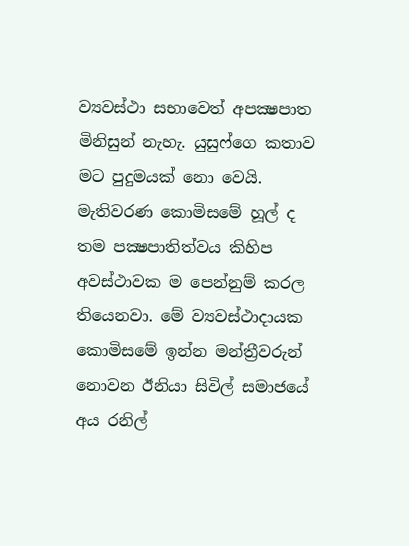ව්‍යවස්ථා සභාවෙත් අපක්‍ෂපාත මිනිසුන් නැහැ. යුසුෆ්ගෙ කතාව මට පුදුමයක් නො වෙයි. මැතිවරණ කොමිසමේ හූල් ද තම පක්‍ෂපාතිත්වය කිහිප අවස්ථාවක ම පෙන්නුම් කරල තියෙනවා. මේ ව්‍යවස්ථාදායක කොමිසමේ ඉන්න මන්ත්‍රීවරුන් නොවන ඊනියා සිවිල් සමාජයේ අය රනිල්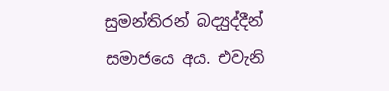සුමන්තිරන් බද්‍යුද්දීන් සමාජයෙ අය. එවැනි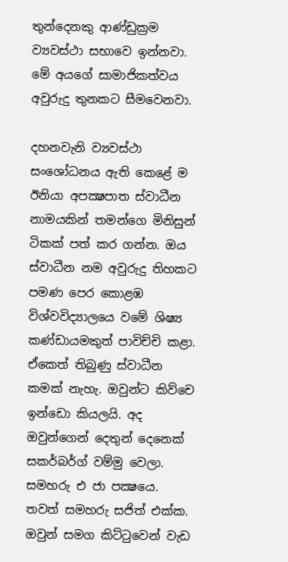තුන්දෙනකු ආණ්ඩුක්‍රම ව්‍යවස්ථා සභාවෙ ඉන්නවා. මේ අයගේ සාමාජිකත්වය අවුරුදු තුනකට සීමවෙනවා.

දහනවැනි ව්‍යවස්ථා සංශෝධනය ඇති කෙළේ ම ඊනියා අපක්‍ෂපාත ස්වාධීන නාමයකින් තමන්ගෙ මිනිසුන් ටිකක් පත් කර ගන්න. ඔය ස්වාධීන නම අවුරුදු තිහකට පමණ පෙර කොළඹ විශ්වවිද්‍යාලයෙ වමේ ශිෂ්‍ය කණ්ඩායමකුත් පාවිච්චි කළා. ඒකෙත් තිබුණු ස්වාධීන කමක් නැහැ. ඔවුන්ට කිව්චෙ ඉන්ඩො කියලයි. අද ඔවුන්ගෙන් දෙතුන් දෙනෙක් සකර්බර්ග් වම්මු වෙලා. සමහරු එ ජා පක්‍ෂයෙ. තවත් සමහරු සජිත් එක්ක. ඔවුන් සමග කිට්ටුවෙන් වැඩ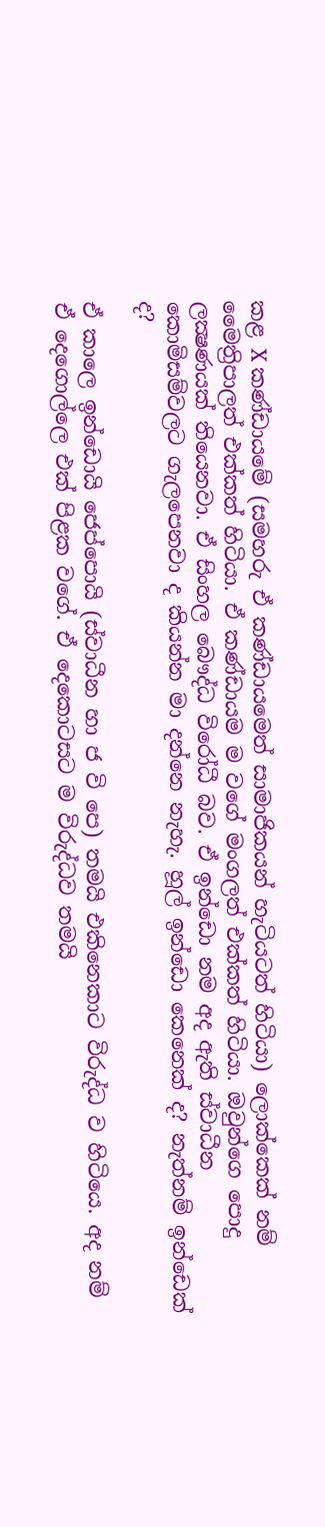කළ X කණ්ඩායමේ (සමහරු ඒ කණ්ඩායමෙත් සාමාජිකයන් හැටියටත් හිටියා) ලොක්කෙක් නම් මෛත්‍රිපාලත් එක්කත් හිටියා. ඒ කණ්ඩායම ම වගේ මංගලත් එක්කත් හිටියා. ඔවුන්ගෙ පොදු ලක්‍ෂණයක් තියෙනවා. ඒ සිංහල බෞද්ධ විරෝධී බව. ඒ ඉන්ඩො නම අද ඇති ස්වාධීන කොමිසම්වලට ගැලපෙනවා ද කියන්න මා දන්නෙ නැහැ. හූල් ඉන්ඩො කෙනෙක් ද? නැත්නම් ඉන්ඩෙක් ද?

ඒ කාලෙ ඉන්ඩොයි ජෙප්පොයි (ස්වාධීන හා ජ වි පෙ) තමයි එකිනෙකාට විරුද්ධ ව හිටියෙ. අද නම් ඒ දෙගොල්ලෙ එක් පිළක වගේ. ඒ දෙකොටසට ම විරුද්ධව තමයි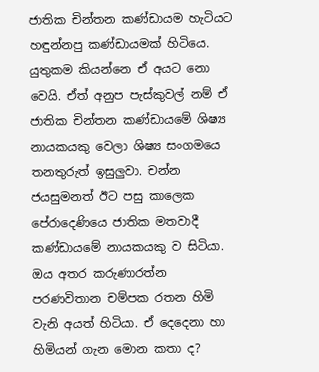ජාතික චින්තන කණ්ඩායම හැටියට හඳුන්නපු කණ්ඩායමක් හිටියෙ. යුතුකම කියන්නෙ ඒ අයට නො වෙයි. ඒත් අනුප පැස්කුවල් නම් ඒ ජාතික චින්තන කණ්ඩායමේ ශිෂ්‍ය නායකයකු වෙලා ශිෂ්‍ය සංගමයෙ තනතුරුත් ඉසුලුවා. චන්න ජයසුමනත් ඊට පසු කාලෙක පේරාදෙණියෙ ජාතික මතවාදී කණ්ඩායමේ නායකයකු ව සිටියා.  ඔය අතර කරුණාරත්න පරණවිතාන චම්පක රතන හිමි වැනි අයත් හිටියා. ඒ දෙදෙනා හා හිමියන් ගැන මොන කතා ද?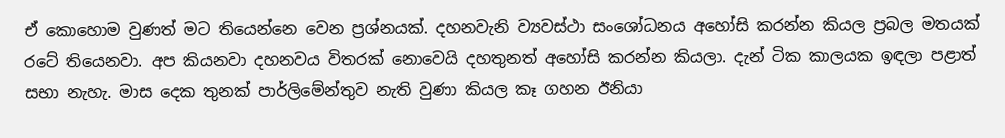ඒ කොහොම වුණත් මට තියෙන්නෙ වෙන ප්‍රශ්නයක්. දහනවැනි ව්‍යවස්ථා සංශෝධනය අහෝසි කරන්න කියල ප්‍රබල මතයක් රටේ තියෙනවා. අප කියනවා දහනවය විතරක් නොවෙයි දහතුනත් අහෝසි කරන්න කියලා. දැන් ටික කාලයක ඉඳලා පළාත් සභා නැහැ. මාස දෙක තුනක් පාර්ලිමේන්තුව නැති වුණා කියල කෑ ගහන ඊනියා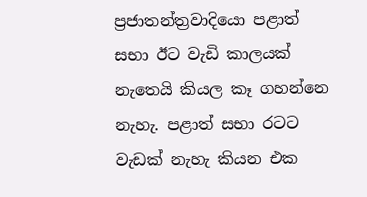ප්‍රජාතන්ත්‍රවාදියො පළාත් සභා ඊට වැඩි කාලයක් නැතෙයි කියල කෑ ගහන්නෙ නැහැ. පළාත් සභා රටට වැඩක් නැහැ කියන එක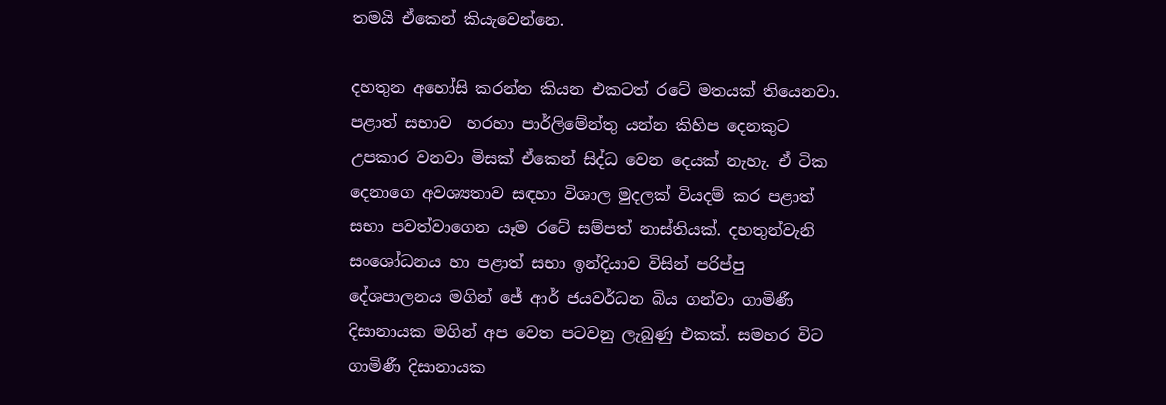තමයි ඒකෙන් කියැවෙන්නෙ.

දහතුන අහෝසි කරන්න කියන එකටත් රටේ මතයක් තියෙනවා. පළාත් සභාව  හරහා පාර්ලිමේන්තු යන්න කිහිප දෙනකුට උපකාර වනවා මිසක් ඒකෙන් සිද්ධ වෙන දෙයක් නැහැ. ඒ ටික දෙනාගෙ අවශ්‍යතාව සඳහා විශාල මුදලක් වියදම් කර පළාත් සභා පවත්වාගෙන යෑම රටේ සම්පත් නාස්තියක්. දහතුන්වැනි සංශෝධනය හා පළාත් සභා ඉන්දියාව විසින් පරිප්පු දේශපාලනය මගින් ජේ ආර් ජයවර්ධන බිය ගන්වා ගාමිණී දිසානායක මගින් අප වෙත පටවනු ලැබුණු එකක්. සමහර විට ගාමිණී දිසානායක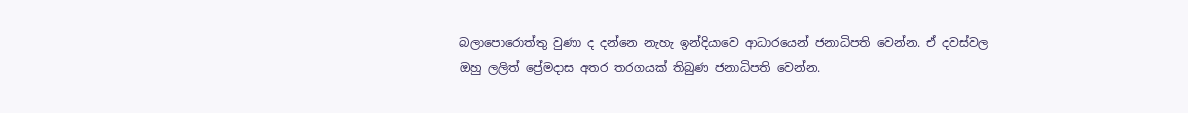බලාපොරොත්තු වුණා ද දන්නෙ නැහැ ඉන්දියාවෙ ආධාරයෙන් ජනාධිපති වෙන්න. ඒ දවස්වල ඔහු ලලිත් ප්‍රේමදාස අතර තරගයක් තිබුණ ජනාධිපති වෙන්න.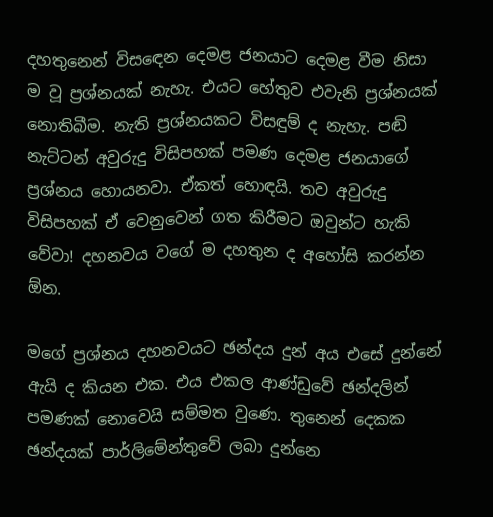දහතුනෙන් විසඳෙන දෙමළ ජනයාට දෙමළ වීම නිසා ම වූ ප්‍රශ්නයක් නැහැ. එයට හේතුව එවැනි ප්‍රශ්නයක් නොතිබීම. නැති ප්‍රශ්නයකට විසඳුම් ද නැහැ. පඬි නැට්ටන් අවුරුදු විසිපහක් පමණ දෙමළ ජනයාගේ ප්‍රශ්නය හොයනවා. ඒකත් හොඳයි. තව අවුරුදු විසිපහක් ඒ වෙනුවෙන් ගත කිරීමට ඔවුන්ට හැකි වේවා! දහනවය වගේ ම දහතුන ද අහෝසි කරන්න ඕන.

මගේ ප්‍රශ්නය දහනවයට ඡන්දය දුන් අය එසේ දුන්නේ ඇයි ද කියන එක. එය එකල ආණ්ඩුවේ ඡන්දලින් පමණක් නොවෙයි සම්මත වුණෙ. තුනෙන් දෙකක ඡන්දයක් පාර්ලිමේන්තුවේ ලබා දුන්නෙ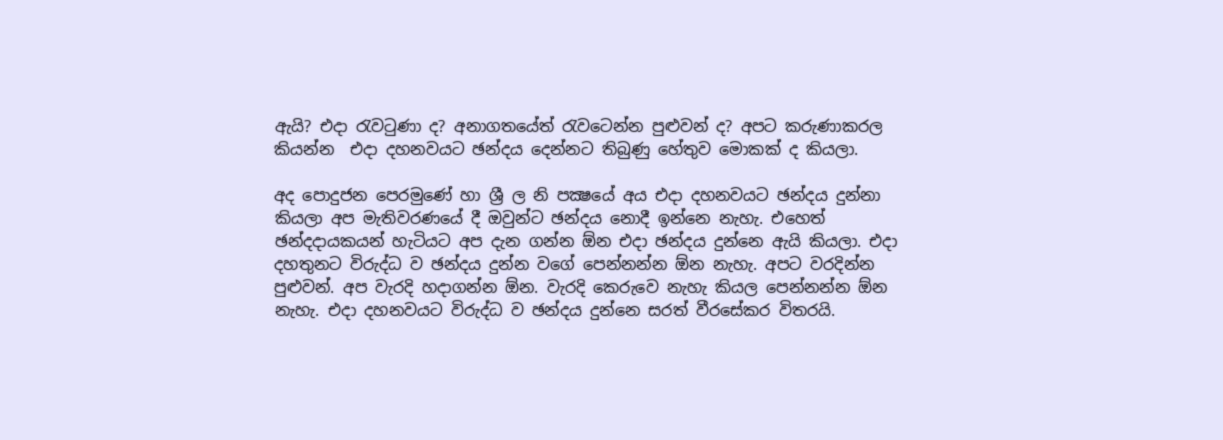ඇයි? එදා රැවටුණා ද? අනාගතයේත් රැවටෙන්න පුළුවන් ද? අපට කරුණාකරල කියන්න  එදා දහනවයට ඡන්දය දෙන්නට තිබුණු හේතුව මොකක් ද කියලා.

අද පොදුජන පෙරමුණේ හා ශ්‍රී ල නි පක්‍ෂයේ අය එදා දහනවයට ඡන්දය දුන්නා කියලා අප මැතිවරණයේ දී ඔවුන්ට ඡන්දය නොදී ඉන්නෙ නැහැ. එහෙත් ඡන්දදායකයන් හැටියට අප දැන ගන්න ඕන එදා ඡන්දය දුන්නෙ ඇයි කියලා. එදා දහතුනට විරුද්ධ ව ඡන්දය දුන්න වගේ පෙන්නන්න ඕන නැහැ. අපට වරදින්න පුළුවන්. අප වැරදි හදාගන්න ඕන. වැරදි කෙරුවෙ නැහැ කියල පෙන්නන්න ඕන නැහැ. එදා දහනවයට විරුද්ධ ව ඡන්දය දුන්නෙ සරත් වීරසේකර විතරයි.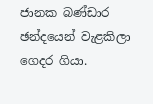ජානක බණ්ඩාර ඡන්දයෙන් වැළකිලා ගෙදර ගියා.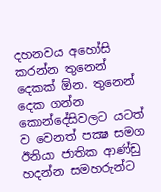දහනවය අහෝසි කරන්න තුනෙන් දෙකක් ඕන. තුනෙන් දෙක ගන්න කොන්දේසිවලට යටත් ව වෙනත් පක්‍ෂ සමග ඊනියා ජාතික ආණ්ඩු හදන්න සමහරුන්ට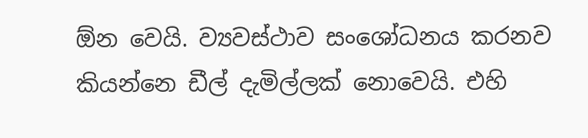ඕන වෙයි. ව්‍යවස්ථාව සංශෝධනය කරනව කියන්නෙ ඩීල් දැමිල්ලක් නොවෙයි. එහි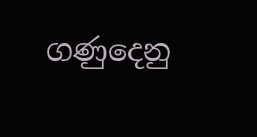ගණුදෙනු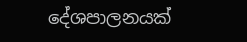දේශපාලනයක්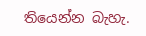තියෙන්න බැහැ.